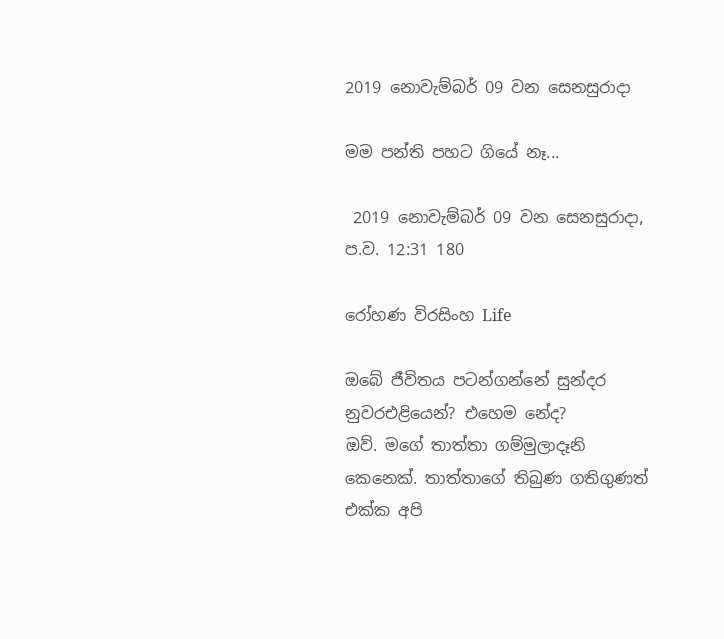2019 නොවැම්බර් 09 වන සෙනසුරාදා

මම පන්ති පහට ගියේ නෑ...

 2019 නොවැම්බර් 09 වන සෙනසුරාදා, ප.ව. 12:31 180

රෝහණ විරසිංහ Life

ඔබේ ජීවිතය පටන්ගන්නේ සුන්දර නුවරඑළියෙන්? එහෙම නේද?
ඔව්. මගේ තාත්තා ගම්මුලාදෑනි කෙනෙක්. තාත්තාගේ තිබුණ ගතිගුණත් එක්ක අපි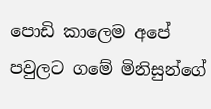පොඩි කාලෙම අපේ පවුලට ගමේ මිනිසුන්ගේ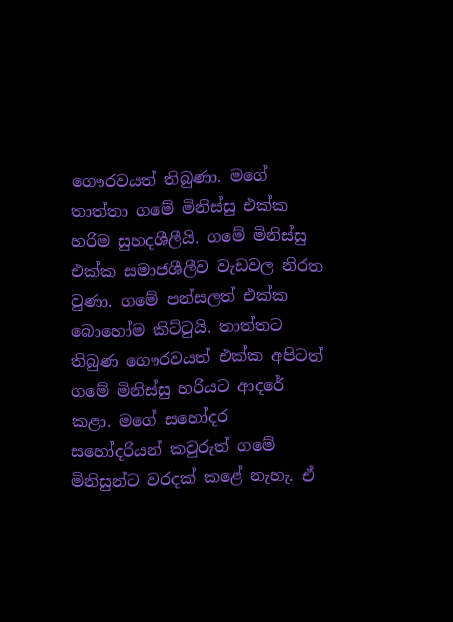ගෞරවයත් තිබුණා. මගේ තාත්තා ගමේ මිනිස්සු එක්ක හරිම සුහදශීලීයි. ගමේ මිනිස්සු එක්ක සමාජශීලීව වැඩවල නිරත වුණා. ගමේ පන්සලත් එක්ක බොහෝම කිට්ටුයි. තාත්තට තිබුණ ගෞරවයත් එක්ක අපිටත් ගමේ මිනිස්සු හරියට ආදරේ කළා. මගේ සහෝදර සහෝදරියන් කවුරුත් ගමේ මිනිසුන්ට වරදක් කළේ නැහැ. ඒ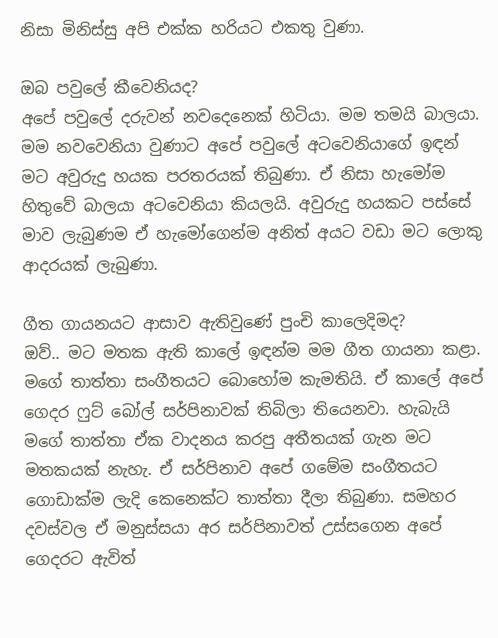නිසා මිනිස්සු අපි එක්ක හරියට එකතු වුණා.

ඔබ පවුලේ කීවෙනියද?
අපේ පවුලේ දරුවන් නවදෙනෙක් හිටියා. මම තමයි බාලයා. මම නවවෙනියා වුණාට අපේ පවුලේ අටවෙනියාගේ ඉඳන් මට අවුරුදු හයක පරතරයක් තිබුණා. ඒ නිසා හැමෝම හිතුවේ බාලයා අටවෙනියා කියලයි. අවුරුදු හයකට පස්සේ මාව ලැබුණම ඒ හැමෝගෙන්ම අනිත් අයට වඩා මට ලොකු ආදරයක් ලැබුණා.

ගීත ගායනයට ආසාව ඇතිවුණේ පුංචි කාලෙදිමද?
ඔව්.. මට මතක ඇති කාලේ ඉඳන්ම මම ගීත ගායනා කළා. මගේ තාත්තා සංගීතයට බොහෝම කැමතියි. ඒ කාලේ අපේ ගෙදර ෆුට් බෝල් සර්පිනාවක් තිබිලා තියෙනවා. හැබැයි මගේ තාත්තා ඒක වාදනය කරපු අතීතයක් ගැන මට මතකයක් නැහැ. ඒ සර්පිනාව අපේ ගමේම සංගීතයට ගොඩාක්ම ලැදි කෙනෙක්ට තාත්තා දීලා තිබුණා. සමහර දවස්වල ඒ මනුස්සයා අර සර්පිනාවත් උස්සගෙන අපේ ගෙදරට ඇවිත්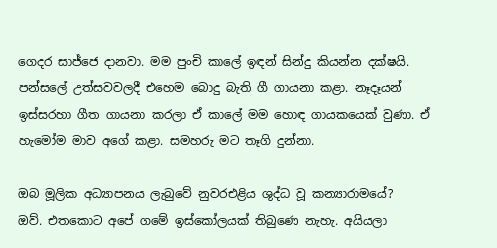ගෙදර සාජ්ජෙ දානවා. මම පුංචි කාලේ ඉඳන් සින්දු කියන්න දක්ෂයි. පන්සලේ උත්සවවලදී එහෙම බොදු බැති ගී ගායනා කළා. නෑදෑයන් ඉස්සරහා ගීත ගායනා කරලා ඒ කාලේ මම හොඳ ගායකයෙක් වුණා. ඒ හැමෝම මාව අගේ කළා. සමහරු මට තෑගි දුන්නා.

ඔබ මූලික අධ්‍යාපනය ලැබුවේ නුවරඑළිය ශුද්ධ වූ කන්‍යාරාමයේ?
ඔව්. එතකොට අපේ ගමේ ඉස්කෝලයක් තිබුණෙ නැහැ. අයියලා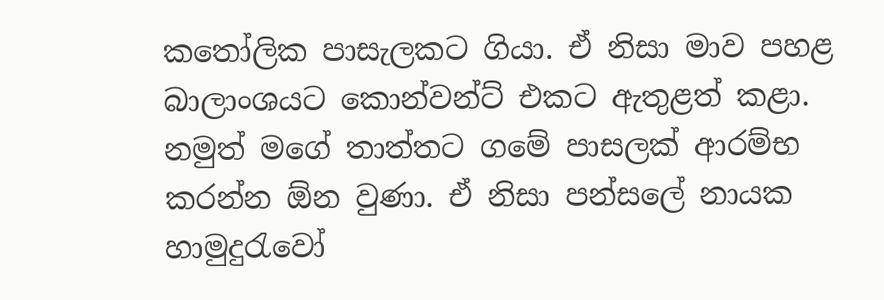කතෝලික පාසැලකට ගියා. ඒ නිසා මාව පහළ බාලාංශයට කොන්වන්ට් එකට ඇතුළත් කළා. නමුත් මගේ තාත්තට ගමේ පාසලක් ආරම්භ කරන්න ඕන වුණා. ඒ නිසා පන්සලේ නායක හාමුදුරැවෝ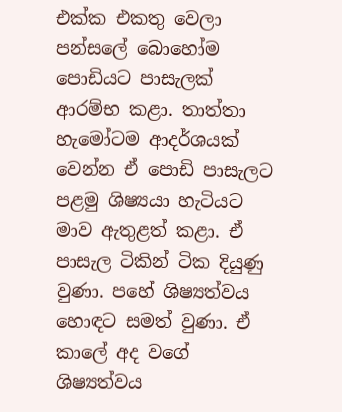එක්ක එකතු වෙලා පන්සලේ බොහෝම පොඩියට පාසැලක් ආරම්භ කළා. තාත්තා හැමෝටම ආදර්ශයක් වෙන්න ඒ පොඩි පාසැලට පළමු ශිෂ්‍යයා හැටියට මාව ඇතුළත් කළා. ඒ පාසැල ටිකින් ටික දියුණු වුණා. පහේ ශිෂ්‍යත්වය හොඳට සමත් වුණා. ඒ කාලේ අද වගේ ශිෂ්‍යත්වය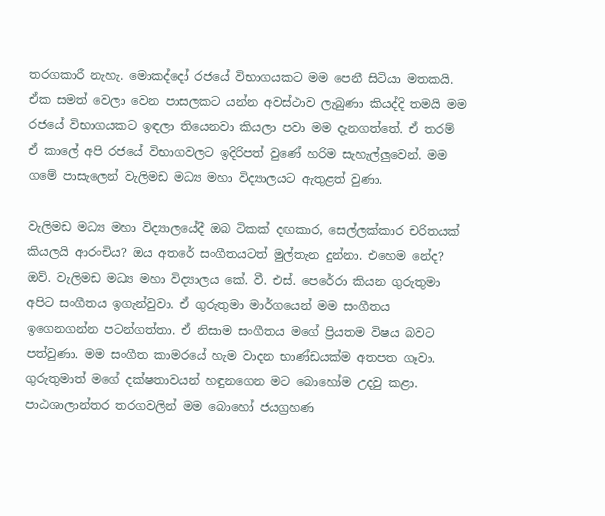තරගකාරී නැහැ. මොකද්දෝ රජයේ විභාගයකට මම පෙනී සිටියා මතකයි. ඒක සමත් වෙලා වෙන පාසලකට යන්න අවස්ථාව ලැබුණා කියද්දි තමයි මම රජයේ විභාගයකට ඉඳලා තියෙනවා කියලා පවා මම දැනගත්තේ. ඒ තරම් ඒ කාලේ අපි රජයේ විභාගවලට ඉදිරිපත් වුණේ හරිම සැහැල්ලුවෙන්. මම ගමේ පාසැලෙන් වැලිමඩ මධ්‍ය මහා විද්‍යාලයට ඇතුළත් වුණා.

වැලිමඩ මධ්‍ය මහා විද්‍යාලයේදී ඔබ ටිකක් දඟකාර, සෙල්ලක්කාර චරිතයක් කියලයි ආරංචිය? ඔය අතරේ සංගීතයටත් මුල්තැන දුන්නා. එහෙම නේද?
ඔව්. වැලිමඩ මධ්‍ය මහා විද්‍යාලය කේ. වී. එස්. පෙරේරා කියන ගුරුතුමා අපිට සංගීතය ඉගැන්වුවා. ඒ ගුරුතුමා මාර්ගයෙන් මම සංගීතය ඉගෙනගන්න පටන්ගත්තා. ඒ නිසාම සංගීතය මගේ ප්‍රියතම විෂය බවට පත්වුණා. මම සංගීත කාමරයේ හැම වාදන භාණ්ඩයක්ම අතපත ගෑවා. ගුරුතුමාත් මගේ දක්ෂතාවයන් හඳුනගෙන මට බොහෝම උදවු කළා. පාඨශාලාන්තර තරගවලින් මම බොහෝ ජයග්‍රහණ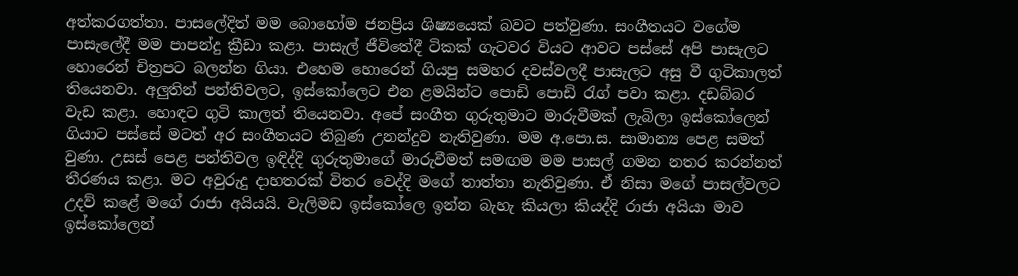අත්කරගත්තා. පාසලේදිත් මම බොහෝම ජනප්‍රිය ශිෂ්‍යයෙක් බවට පත්වුණා. සංගීතයට වගේම පාසැලේදී මම පාපන්දු ක්‍රීඩා කළා. පාසැල් ජීවිතේදී ටිකක් ගැටවර වියට ආවට පස්සේ අපි පාසැලට හොරෙන් චිත්‍රපට බලන්න ගියා. එහෙම හොරෙන් ගියපු සමහර දවස්වලදී පාසැලට අසු වී ගුටිකාලත් තියෙනවා. අලුතින් පන්තිවලට, ඉස්කෝලෙට එන ළමයින්ට පොඩි පොඩි රැග් පවා කළා. දඩබ්බර වැඩ කළා. හොඳට ගුටි කාලත් තියෙනවා. අපේ සංගීත ගුරුතුමාට මාරුවීමක් ලැබිලා ඉස්කෝලෙන් ගියාට පස්සේ මටත් අර සංගීතයට තිබුණ උනන්දුව නැතිවුණා. මම අ.පො.ස. සාමාන්‍ය පෙළ සමත් වුණා. උසස් පෙළ පන්තිවල ඉඳිද්දි ගුරුතුමාගේ මාරුවීමත් සමඟම මම පාසල් ගමන නතර කරන්නත් තීරණය කළා. මට අවුරුදු දාහතරක් විතර වෙද්දි මගේ තාත්තා නැතිවුණා. ඒ නිසා මගේ පාසල්වලට උදව් කළේ මගේ රාජා අයියයි. වැලිමඩ ඉස්කෝලෙ ඉන්න බැහැ කියලා කියද්දි රාජා අයියා මාව ඉස්කෝලෙන්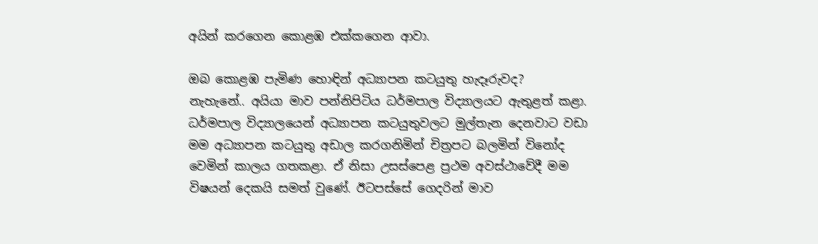අයින් කරගෙන කොළඹ එක්කගෙන ආවා.

ඔබ කොළඹ පැමිණ හොඳින් අධ්‍යාපන කටයුතු හැදෑරුවද?
නැහැනේ.. අයියා මාව පන්නිපිටිය ධර්මපාල විද්‍යාලයට ඇතුළත් කළා. ධර්මපාල විද්‍යාලයෙන් අධ්‍යාපන කටයුතුවලට මුල්තැන දෙනවාට වඩා මම අධ්‍යාපන කටයුතු අඩාල කරගනිමින් චිත්‍රපට බලමින් විනෝද වෙමින් කාලය ගතකළා. ඒ නිසා උසස්පෙළ ප්‍රථම අවස්ථාවේදී මම විෂයන් දෙකයි සමත් වුණේ. ඊටපස්සේ ගෙදරින් මාව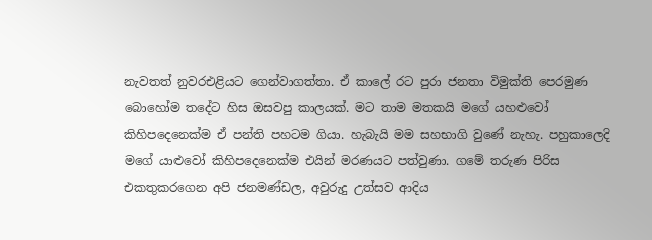නැවතත් නුවරඑළියට ගෙන්වාගත්තා. ඒ කාලේ රට පුරා ජනතා විමුක්ති පෙරමුණ බොහෝම තදේට හිස ඔසවපු කාලයක්. මට තාම මතකයි මගේ යහළුවෝ කිහිපදෙනෙක්ම ඒ පන්ති පහටම ගියා. හැබැයි මම සහභාගි වුණේ නැහැ. පහුකාලෙදි මගේ යාළුවෝ කිහිපදෙනෙක්ම එයින් මරණයට පත්වුණා. ගමේ තරුණ පිරිස එකතුකරගෙන අපි ජනමණ්ඩල, අවුරුදු උත්සව ආදිය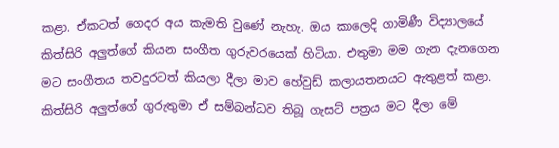කළා. ඒකටත් ගෙදර අය කැමති වුණේ නැහැ. ඔය කාලෙදි ගාමිණී විද්‍යාලයේ කිත්සිරි අලුත්ගේ කියන සංගීත ගුරුවරයෙක් හිටියා. එතුමා මම ගැන දැනගෙන මට සංගීතය තවදුරටත් කියලා දීලා මාව හේවුඩ් කලායතනයට ඇතුළත් කළා. කිත්සිරි අලුත්ගේ ගුරුතුමා ඒ සම්බන්ධව තිබූ ගැසට් පත්‍රය මට දීලා මේ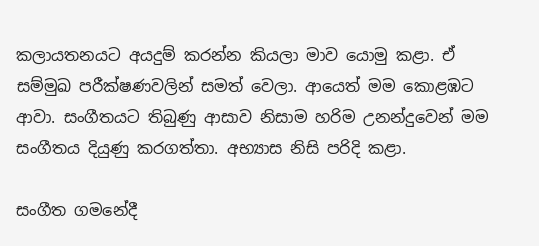කලායතනයට අයදුම් කරන්න කියලා මාව යොමු කළා. ඒ සම්මුඛ පරීක්ෂණවලින් සමත් වෙලා. ආයෙත් මම කොළඹට ආවා. සංගීතයට තිබුණු ආසාව නිසාම හරිම උනන්දුවෙන් මම සංගීතය දියුණු කරගත්තා. අභ්‍යාස නිසි පරිදි කළා.

සංගීත ගමනේදී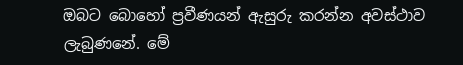ඔබට බොහෝ ප්‍රවීණයන් ඇසුරු කරන්න අවස්ථාව ලැබුණනේ. මේ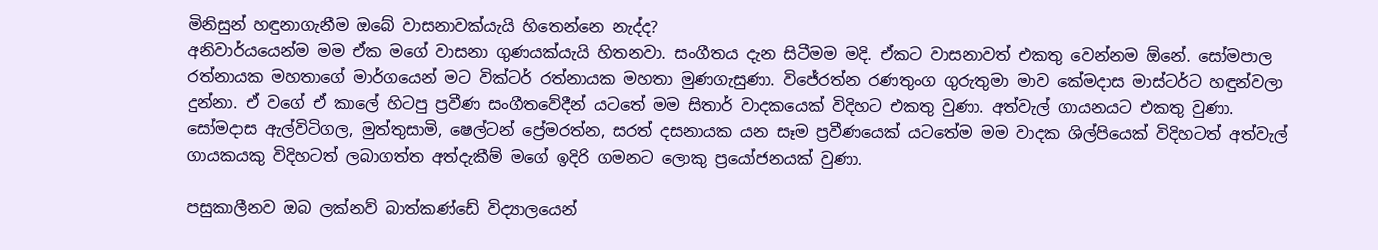මිනිසුන් හඳුනාගැනීම ඔබේ වාසනාවක්යැයි හිතෙන්නෙ නැද්ද?
අනිවාර්යයෙන්ම මම ඒක මගේ වාසනා ගුණයක්යැයි හිතනවා. සංගීතය දැන සිටීමම මදි. ඒකට වාසනාවත් එකතු වෙන්නම ඕනේ. සෝමපාල රත්නායක මහතාගේ මාර්ගයෙන් මට වික්ටර් රත්නායක මහතා මුණගැසුණා. විජේරත්න රණතුංග ගුරුතුමා මාව කේමදාස මාස්ටර්ට හඳුන්වලා දුන්නා. ඒ වගේ ඒ කාලේ හිටපු ප්‍රවීණ සංගීතවේදීන් යටතේ මම සිතාර් වාදකයෙක් විදිහට එකතු වුණා. අත්වැල් ගායනයට එකතු වුණා. සෝමදාස ඇල්විටිගල, මුත්තුසාමි, ෂෙල්ටන් ප්‍රේමරත්න, සරත් දසනායක යන සෑම ප්‍රවීණයෙක් යටතේම මම වාදක ශිල්පියෙක් විදිහටත් අත්වැල් ගායකයකු විදිහටත් ලබාගත්ත අත්දැකීම් මගේ ඉදිරි ගමනට ලොකු ප්‍රයෝජනයක් වුණා.

පසුකාලීනව ඔබ ලක්නව් බාත්කණ්ඩේ විද්‍යාලයෙන්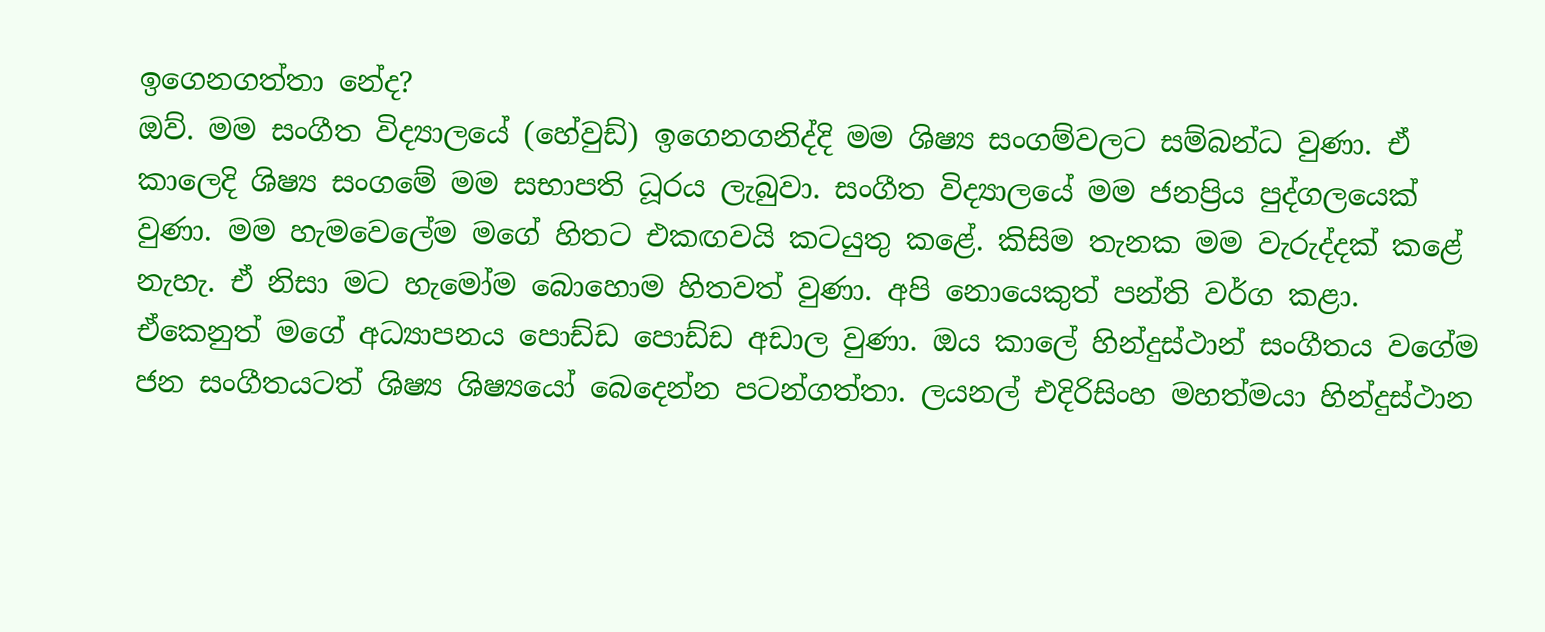ඉගෙනගත්තා නේද?
ඔව්. මම සංගීත විද්‍යාලයේ (හේවුඩ්) ඉගෙනගනිද්දි මම ශිෂ්‍ය සංගම්වලට සම්බන්ධ වුණා. ඒ කාලෙදි ශිෂ්‍ය සංගමේ මම සභාපති ධූරය ලැබුවා. සංගීත විද්‍යාලයේ මම ජනප්‍රිය පුද්ගලයෙක් වුණා. මම හැමවෙලේම මගේ හිතට එකඟවයි කටයුතු කළේ. කිසිම තැනක මම වැරුද්දක් කළේ නැහැ. ඒ නිසා මට හැමෝම බොහොම හිතවත් වුණා. අපි නොයෙකුත් පන්ති වර්ග කළා. ඒකෙනුත් මගේ අධ්‍යාපනය පොඩ්ඩ පොඩ්ඩ අඩාල වුණා. ඔය කාලේ හින්දුස්ථාන් සංගීතය වගේම ජන සංගීතයටත් ශිෂ්‍ය ශිෂ්‍යයෝ බෙදෙන්න පටන්ගත්තා. ලයනල් එදිරිසිංහ මහත්මයා හින්දුස්ථාන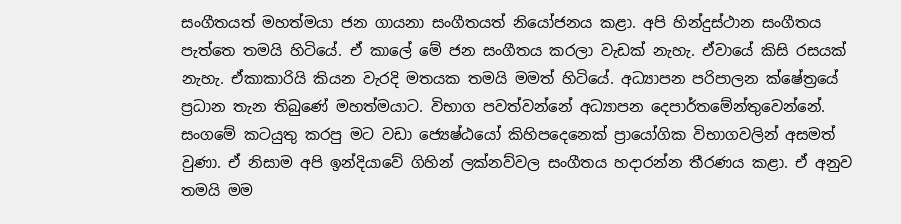සංගීතයත් මහත්මයා ජන ගායනා සංගීතයත් නියෝජනය කළා. අපි හින්දුස්ථාන සංගීතය පැත්තෙ තමයි හිටියේ. ඒ කාලේ මේ ජන සංගීතය කරලා වැඩක් නැහැ. ඒවායේ කිසි රසයක් නැහැ. ඒකාකාරියි කියන වැරදි මතයක තමයි මමත් හිටියේ. අධ්‍යාපන පරිපාලන ක්ෂේත්‍රයේ ප්‍රධාන තැන තිබුණේ මහත්මයාට. විභාග පවත්වන්නේ අධ්‍යාපන දෙපාර්තමේන්තුවෙන්නේ. සංගමේ කටයුතු කරපු මට වඩා ජ්‍යෙෂ්ඨයෝ කිහිපදෙනෙක් ප්‍රායෝගික විභාගවලින් අසමත් වුණා. ඒ නිසාම අපි ඉන්දියාවේ ගිහින් ලක්නව්වල සංගීතය හදාරන්න තීරණය කළා. ඒ අනුව තමයි මම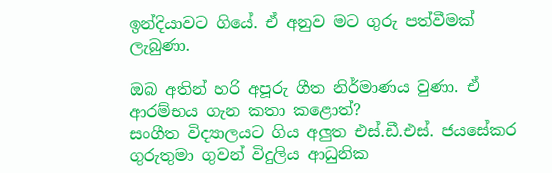ඉන්දියාවට ගියේ. ඒ අනුව මට ගුරු පත්වීමක් ලැබුණා.

ඔබ අතින් හරි අපූරු ගීත නිර්මාණය වුණා. ඒ ආරම්භය ගැන කතා කළොත්?
සංගීත විද්‍යාලයට ගිය අලුත එස්.ඩී.එස්. ජයසේකර ගුරුතුමා ගුවන් විදුලිය ආධුනික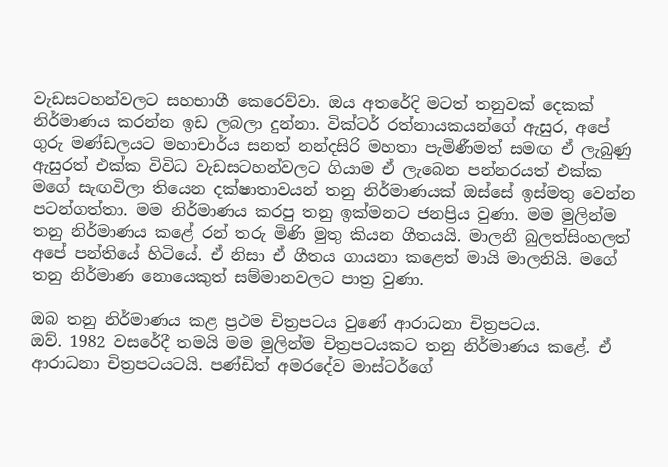වැඩසටහන්වලට සහභාගී කෙරෙව්වා. ඔය අතරේදි මටත් තනුවක් දෙකක් නිර්මාණය කරන්න ඉඩ ලබලා දුන්නා. වික්ටර් රත්නායකයන්ගේ ඇසුර, අපේ ගුරු මණ්ඩලයට මහාචාර්ය සනත් නන්දසිරි මහතා පැමිණීමත් සමඟ ඒ ලැබුණු ඇසුරත් එක්ක විවිධ වැඩසටහන්වලට ගියාම ඒ ලැබෙන පන්නරයත් එක්ක මගේ සැඟවිලා තියෙන දක්ෂාතාවයන් තනු නිර්මාණයක් ඔස්සේ ඉස්මතු වෙන්න පටන්ගත්තා. මම නිර්මාණය කරපු තනු ඉක්මනට ජනප්‍රිය වුණා. මම මුලින්ම තනු නිර්මාණය කළේ රන් තරු මිණි මුතු කියන ගීතයයි. මාලනී බුලත්සිංහලත් අපේ පන්තියේ හිටියේ. ඒ නිසා ඒ ගීතය ගායනා කළෙත් මායි මාලනියි. මගේ තනු නිර්මාණ නොයෙකුත් සම්මානවලට පාත්‍ර වුණා.

ඔබ තනු නිර්මාණය කළ ප්‍රථම චිත්‍රපටය වුණේ ආරාධනා චිත්‍රපටය.
ඔව්. 1982 වසරේදී තමයි මම මුලින්ම චිත්‍රපටයකට තනු නිර්මාණය කළේ. ඒ ආරාධනා චිත්‍රපටයටයි. පණ්ඩිත් අමරදේව මාස්ටර්ගේ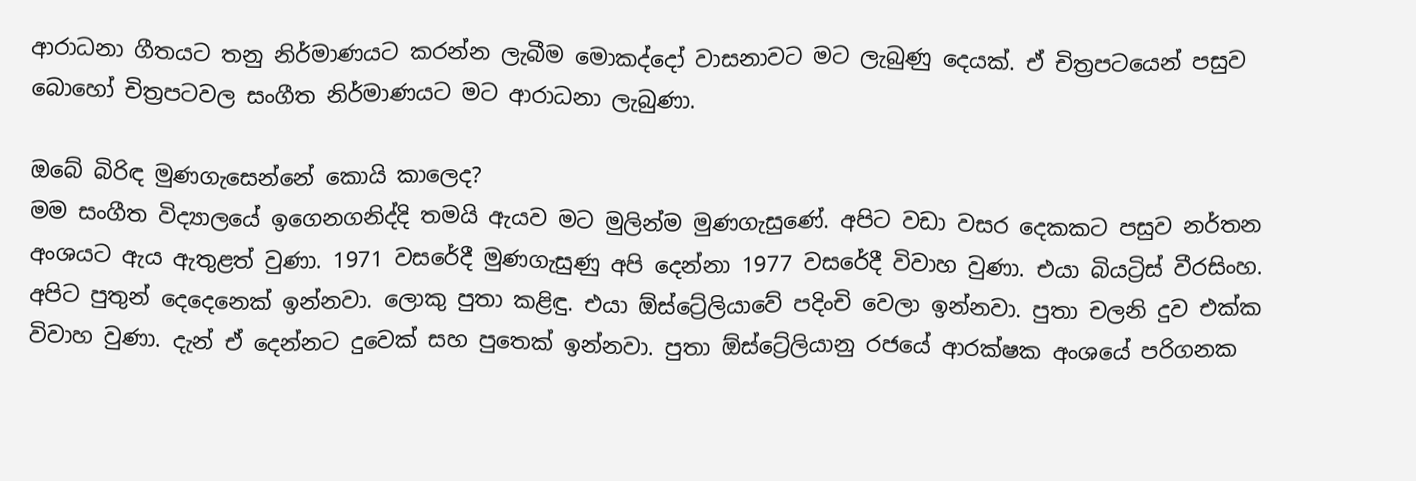ආරාධනා ගීතයට තනු නිර්මාණයට කරන්න ලැබීම මොකද්දෝ වාසනාවට මට ලැබුණු දෙයක්. ඒ චිත්‍රපටයෙන් පසුව බොහෝ චිත්‍රපටවල සංගීත නිර්මාණයට මට ආරාධනා ලැබුණා.

ඔබේ බිරිඳ මුණගැසෙන්නේ කොයි කාලෙද?
මම සංගීත විද්‍යාලයේ ඉගෙනගනිද්දි තමයි ඇයව මට මුලින්ම මුණගැසුණේ. අපිට වඩා වසර දෙකකට පසුව නර්තන අංශයට ඇය ඇතුළත් වුණා. 1971 වසරේදී මුණගැසුණු අපි දෙන්නා 1977 වසරේදී විවාහ වුණා. එයා බියට්‍රිස් වීරසිංහ. අපිට පුතුන් දෙදෙනෙක් ඉන්නවා. ලොකු පුතා කළිඳු. එයා ඕස්ට්‍රේලියාවේ පදිංචි වෙලා ඉන්නවා. පුතා චලනි දුව එක්ක විවාහ වුණා. දැන් ඒ දෙන්නට දුවෙක් සහ පුතෙක් ඉන්නවා. පුතා ඕස්ට්‍රේලියානු රජයේ ආරක්ෂක අංශයේ පරිගනක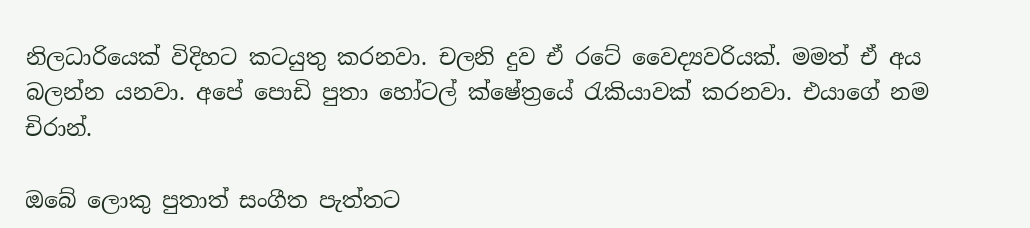නිලධාරියෙක් විදිහට කටයුතු කරනවා. චලනි දුව ඒ රටේ වෛද්‍යවරියක්. මමත් ඒ අය බලන්න යනවා. අපේ පොඩි පුතා හෝටල් ක්ෂේත්‍රයේ රැකියාවක් කරනවා. එයාගේ නම චිරාන්.

ඔබේ ලොකු පුතාත් සංගීත පැත්තට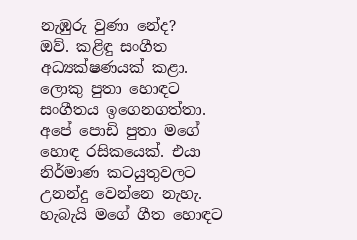නැඹුරු වුණා නේද?
ඔව්. කළිඳු සංගීත අධ්‍යක්ෂණයක් කළා. ලොකු පුතා හොඳට සංගීතය ඉගෙනගත්තා. අපේ පොඩි පුතා මගේ හොඳ රසිකයෙක්. එයා නිර්මාණ කටයුතුවලට උනන්දු වෙන්නෙ නැහැ. හැබැයි මගේ ගීත හොඳට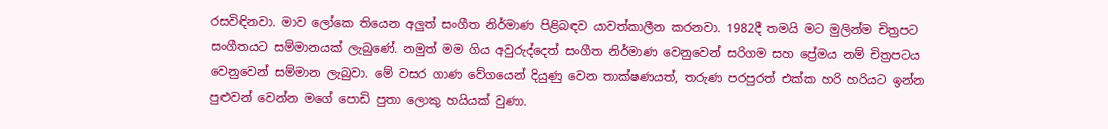රසවිඳිනවා. මාව ලෝකෙ තියෙන අලුත් සංගීත නිර්මාණ පිළිබඳව යාවත්කාලීන කරනවා. 1982දී තමයි මට මුලින්ම චිත්‍රපට සංගීතයට සම්මානයක් ලැබුණේ. නමුත් මම ගිය අවුරුද්දෙත් සංගීත නිර්මාණ වෙනුවෙන් සරිගම සහ ප්‍රේමය නම් චිත්‍රපටය වෙනුවෙන් සම්මාන ලැබුවා. මේ වසර ගාණ වේගයෙන් දියුණු වෙන තාක්ෂණයත්, තරුණ පරපුරත් එක්ක හරි හරියට ඉන්න පුළුවන් වෙන්න මගේ පොඩි පුතා ලොකු හයියක් වුණා.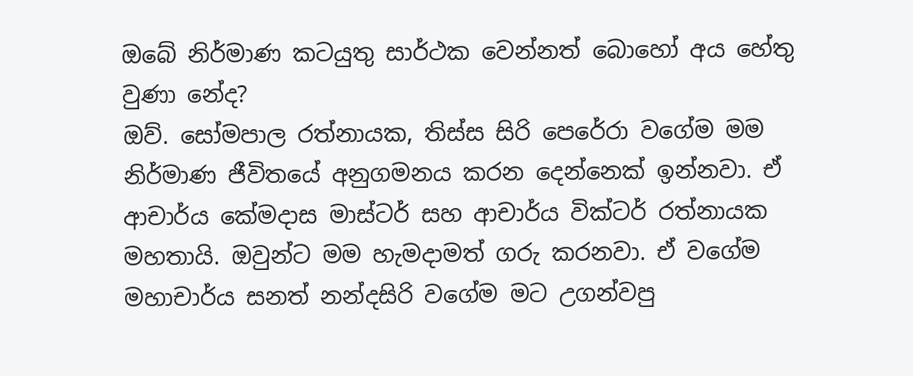ඔබේ නිර්මාණ කටයුතු සාර්ථක වෙන්නත් බොහෝ අය හේතු වුණා නේද?
ඔව්. සෝමපාල රත්නායක, තිස්ස සිරි පෙරේරා වගේම මම නිර්මාණ ජීවිතයේ අනුගමනය කරන දෙන්නෙක් ඉන්නවා. ඒ ආචාර්ය කේමදාස මාස්ටර් සහ ආචාර්ය වික්ටර් රත්නායක මහතායි. ඔවුන්ට මම හැමදාමත් ගරු කරනවා. ඒ වගේම මහාචාර්ය සනත් නන්දසිරි වගේම මට උගන්වපු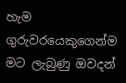හැම ගුරුවරයෙකුගෙන්ම මට ලැබුණු ඔවදන්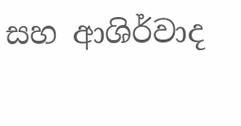සහ ආශිර්වාද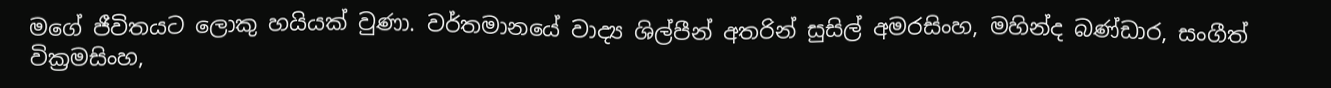මගේ ජීවිතයට ලොකු හයියක් වුණා. වර්තමානයේ වාද්‍ය ශිල්පීන් අතරින් සුසිල් අමරසිංහ, මහින්ද බණ්ඩාර, සංගීත් වික්‍රමසිංහ,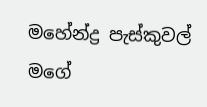මහේන්ද්‍ර පැස්කුවල් මගේ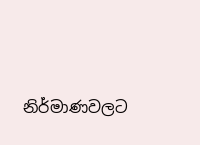නිර්මාණවලට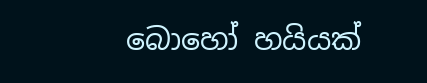බොහෝ හයියක්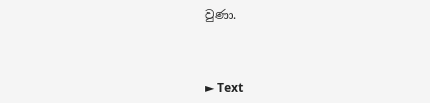වුණා.



► Text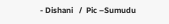- Dishani   /  Pic –Sumudu